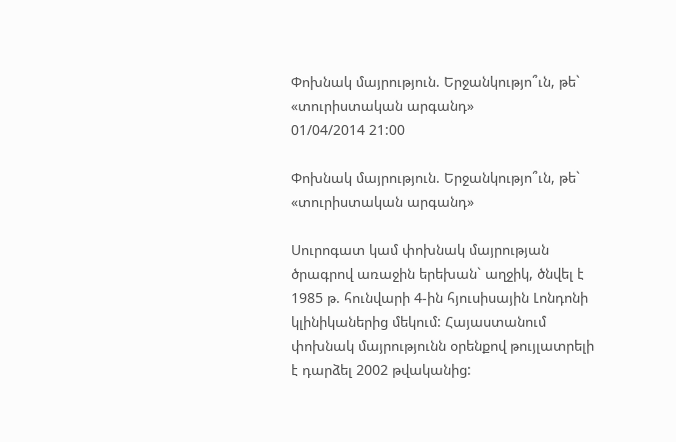Փոխնակ մայրություն. Երջանկությո՞ւն, թե` «տուրիստական արգանդ»
01/04/2014 21:00

Փոխնակ մայրություն. Երջանկությո՞ւն, թե` «տուրիստական արգանդ»

Սուրոգատ կամ փոխնակ մայրության ծրագրով առաջին երեխան` աղջիկ, ծնվել է 1985 թ. հունվարի 4-ին հյուսիսային Լոնդոնի կլինիկաներից մեկում: Հայաստանում փոխնակ մայրությունն օրենքով թույլատրելի է դարձել 2002 թվականից: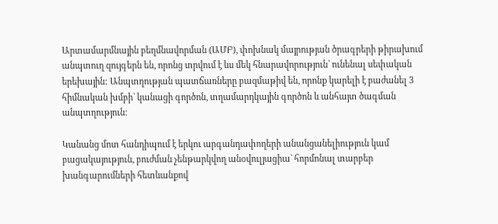Արտամարմնային բեղմնավորման (ԱՄԲ), փոխնակ մայրության ծրագրերի թիրախում անպտուղ զույգերն են, որոնց տրվում է ևս մեկ հնարավորություն` ունենալ սեփական երեխային: Անպտղության պատճառները բազմաթիվ են, որոնք կարելի է բաժանել 3 հիմնական խմբի` կանացի գործոն, տղամարդկային գործոն և անհայտ ծագման անպտղություն։

Կանանց մոտ հանդիպում է երկու արգանդափողերի անանցանելիություն կամ բացակայություն, բուժման չենթարկվող անօվուլյացիա` հորմոնալ տարբեր խանգարումների հետևանքով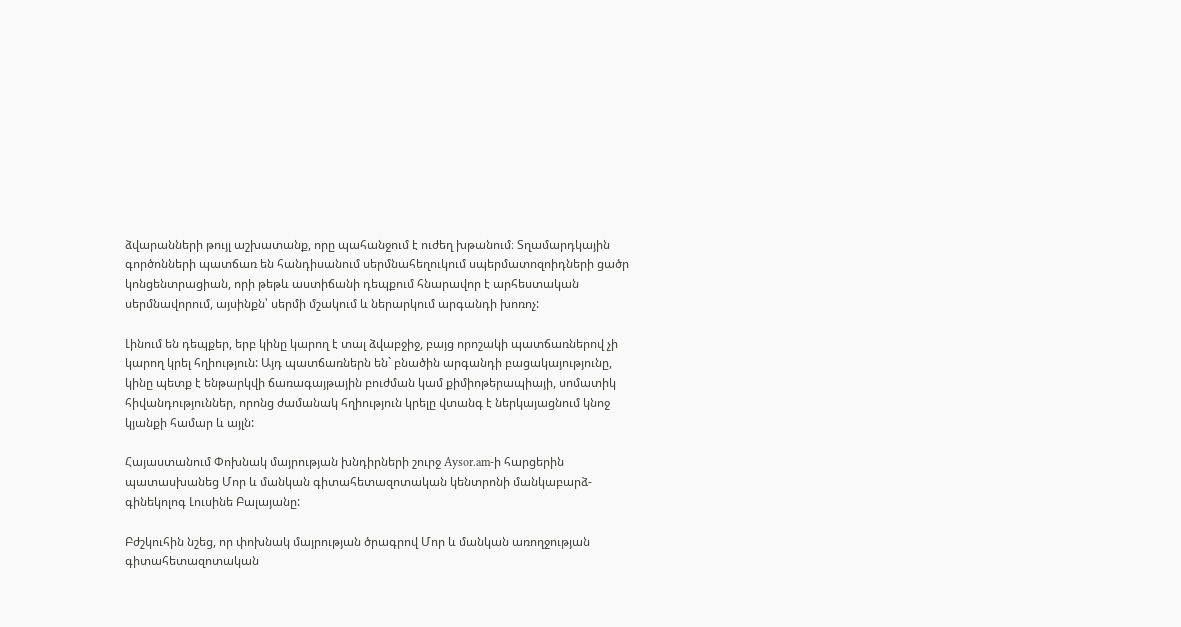ձվարանների թույլ աշխատանք, որը պահանջում է ուժեղ խթանում։ Տղամարդկային գործոնների պատճառ են հանդիսանում սերմնահեղուկում սպերմատոզոիդների ցածր կոնցենտրացիան, որի թեթև աստիճանի դեպքում հնարավոր է արհեստական սերմնավորում, այսինքն՝ սերմի մշակում և ներարկում արգանդի խոռոչ:

Լինում են դեպքեր, երբ կինը կարող է տալ ձվաբջիջ, բայց որոշակի պատճառներով չի կարող կրել հղիություն: Այդ պատճառներն են` բնածին արգանդի բացակայությունը, կինը պետք է ենթարկվի ճառագայթային բուժման կամ քիմիոթերապիայի, սոմատիկ հիվանդություններ, որոնց ժամանակ հղիություն կրելը վտանգ է ներկայացնում կնոջ կյանքի համար և այլն:

Հայաստանում Փոխնակ մայրության խնդիրների շուրջ Aysor.am-ի հարցերին պատասխանեց Մոր և մանկան գիտահետազոտական կենտրոնի մանկաբարձ-գինեկոլոգ Լուսինե Բալայանը:

Բժշկուհին նշեց, որ փոխնակ մայրության ծրագրով Մոր և մանկան առողջության գիտահետազոտական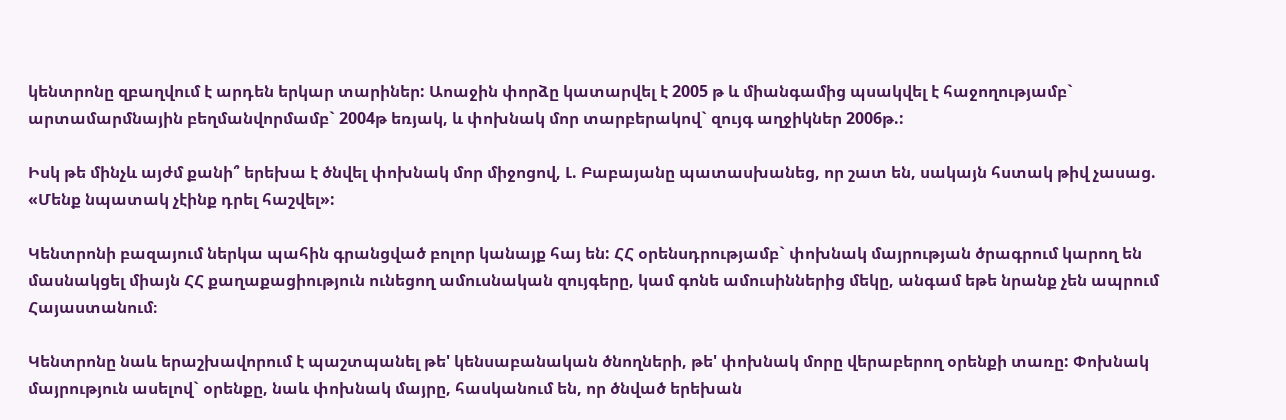կենտրոնը զբաղվում է արդեն երկար տարիներ: Աոաջին փորձը կատարվել է 2005 թ և միանգամից պսակվել է հաջողությամբ` արտամարմնային բեղմանվորմամբ` 2004թ եռյակ, և փոխնակ մոր տարբերակով` զույգ աղջիկներ 2006թ.:

Իսկ թե մինչև այժմ քանի՞ երեխա է ծնվել փոխնակ մոր միջոցով, Լ. Բաբայանը պատասխանեց, որ շատ են, սակայն հստակ թիվ չասաց. «Մենք նպատակ չէինք դրել հաշվել»:

Կենտրոնի բազայում ներկա պահին գրանցված բոլոր կանայք հայ են: ՀՀ օրենսդրությամբ` փոխնակ մայրության ծրագրում կարող են մասնակցել միայն ՀՀ քաղաքացիություն ունեցող ամուսնական զույգերը, կամ գոնե ամուսիններից մեկը, անգամ եթե նրանք չեն ապրում Հայաստանում։

Կենտրոնը նաև երաշխավորում է պաշտպանել թե' կենսաբանական ծնողների, թե' փոխնակ մորը վերաբերող օրենքի տառը: Փոխնակ մայրություն ասելով` օրենքը, նաև փոխնակ մայրը, հասկանում են, որ ծնված երեխան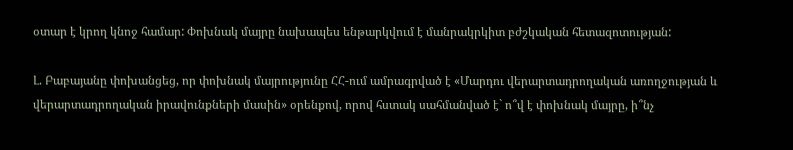օտար է կրող կնոջ համար: Փոխնակ մայրը նախապես ենթարկվում է մանրակրկիտ բժշկական հետազոտության:

Լ. Բաբայանը փոխանցեց, որ փոխնակ մայրությունը ՀՀ-ում ամրագրված է «Մարդու վերարտադրողական առողջության և վերարտադրողական իրավունքների մասին» օրենքով, որով հստակ սահմանված է` ո՞վ է փոխնակ մայրը, ի՞նչ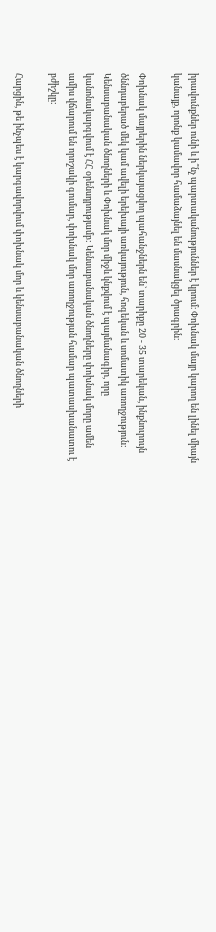իրավունքներ ունի և ի՞նչ պարտականություններ է կրում։ Փոխնակ մայր կարող են լինել միայն կանայք, որոնք կամավոր համաձայնել են մասնակցել ծրագրին։

Փոխնակ մայրերին ներկայացվող պահանջներն են` տարիքը 20 - 35 տարեկան, ինքնուրույն ծննդաբերած մեկ կամ ավելի երեխայի առկայություն, հոգեկան և սոմատիկ առողջություն: Կենսաբանական ծնողների և Փոխնակ մոր միջև կնքվում է պայմանագիր, որը կանոնակարգվում է ՀՀ օրենսդրությամբ: Կենսաբանական ծնողները փոխնակ մորը ամեն ամիս վճարում են որոշակի գումար, փոխնակ մոր առողջության համար պատասխանատու է բժիշկը:

Հարցին, թե ինչպես է կարգավորվում փոխնակ մոր և կենսաբանական ծնողների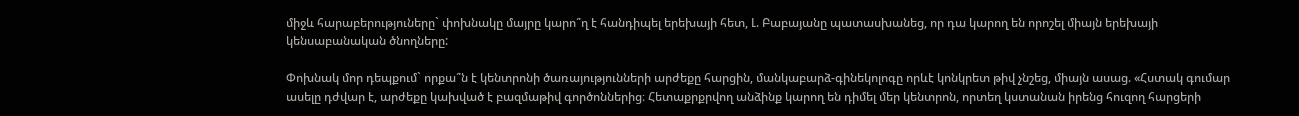միջև հարաբերություները` փոխնակը մայրը կարո՞ղ է հանդիպել երեխայի հետ, Լ. Բաբայանը պատասխանեց, որ դա կարող են որոշել միայն երեխայի կենսաբանական ծնողները:

Փոխնակ մոր դեպքում` որքա՞ն է կենտրոնի ծառայությունների արժեքը հարցին, մանկաբարձ-գինեկոլոգը որևէ կոնկրետ թիվ չնշեց, միայն ասաց. «Հստակ գումար ասելը դժվար է, արժեքը կախված է բազմաթիվ գործոններից։ Հետաքրքրվող անձինք կարող են դիմել մեր կենտրոն, որտեղ կստանան իրենց հուզող հարցերի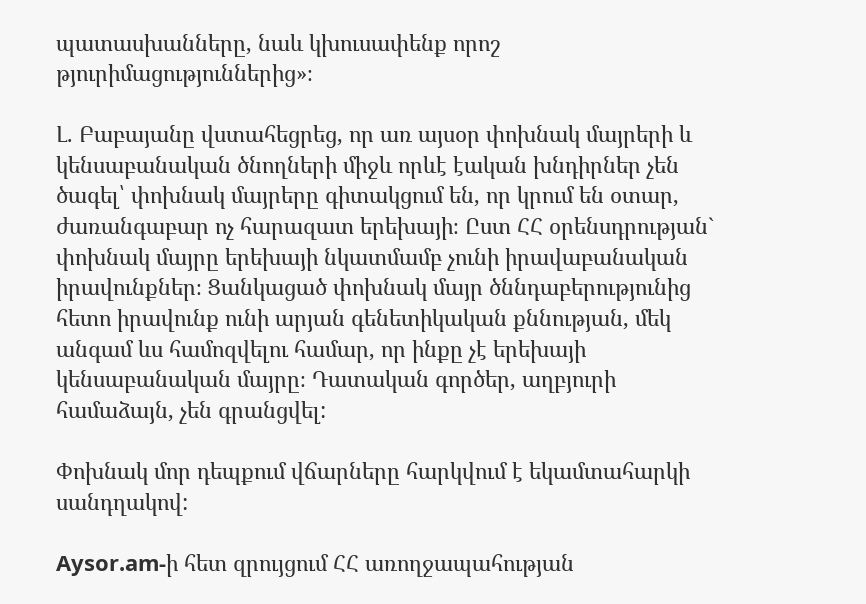պատասխանները, նաև կխուսափենք որոշ թյուրիմացություններից»։

Լ. Բաբայանը վստահեցրեց, որ առ այսօր փոխնակ մայրերի և կենսաբանական ծնողների միջև որևէ էական խնդիրներ չեն ծագել՝ փոխնակ մայրերը գիտակցում են, որ կրում են օտար, ժառանգաբար ոչ հարազատ երեխայի։ Ըստ ՀՀ օրենսդրության` փոխնակ մայրը երեխայի նկատմամբ չունի իրավաբանական իրավունքներ։ Ցանկացած փոխնակ մայր ծննդաբերությունից հետո իրավունք ունի արյան գենետիկական քննության, մեկ անգամ ևս համոզվելու համար, որ ինքը չէ երեխայի կենսաբանական մայրը։ Դատական գործեր, աղբյուրի համաձայն, չեն գրանցվել:

Փոխնակ մոր դեպքում վճարները հարկվում է եկամտահարկի սանդղակով:

Aysor.am-ի հետ զրույցում ՀՀ առողջապահության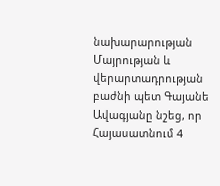նախարարության Մայրության և վերարտադրության բաժնի պետ Գայանե Ավագյանը նշեց, որ Հայասատնում 4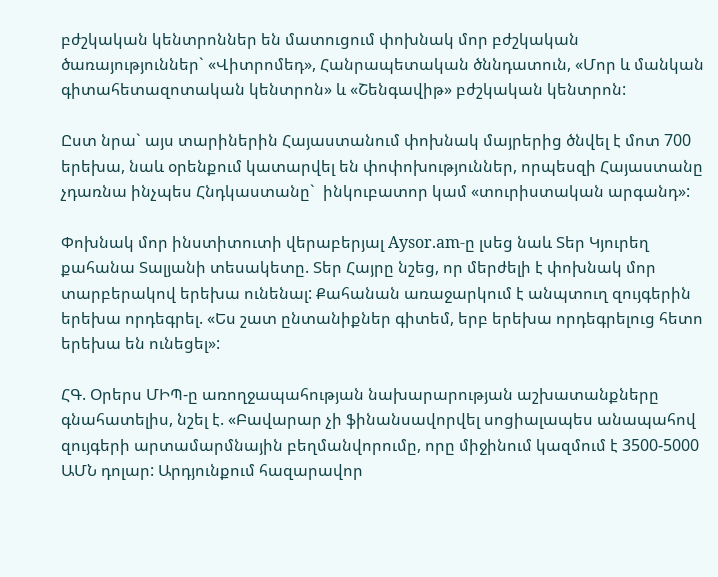բժշկական կենտրոններ են մատուցում փոխնակ մոր բժշկական ծառայություններ` «Վիտրոմեդ», Հանրապետական ծննդատուն, «Մոր և մանկան գիտահետազոտական կենտրոն» և «Շենգավիթ» բժշկական կենտրոն:

Ըստ նրա` այս տարիներին Հայաստանում փոխնակ մայրերից ծնվել է մոտ 700 երեխա, նաև օրենքում կատարվել են փոփոխություններ, որպեսզի Հայաստանը չդառնա ինչպես Հնդկաստանը`  ինկուբատոր կամ «տուրիստական արգանդ»:

Փոխնակ մոր ինստիտուտի վերաբերյալ Aysor.am-ը լսեց նաև Տեր Կյուրեղ քահանա Տալյանի տեսակետը. Տեր Հայրը նշեց, որ մերժելի է փոխնակ մոր տարբերակով երեխա ունենալ: Քահանան առաջարկում է անպտուղ զույգերին երեխա որդեգրել. «Ես շատ ընտանիքներ գիտեմ, երբ երեխա որդեգրելուց հետո երեխա են ունեցել»:

ՀԳ. Օրերս ՄԻՊ-ը առողջապահության նախարարության աշխատանքները գնահատելիս, նշել է. «Բավարար չի ֆինանսավորվել սոցիալապես անապահով զույգերի արտամարմնային բեղմանվորումը, որը միջինում կազմում է 3500-5000 ԱՄՆ դոլար: Արդյունքում հազարավոր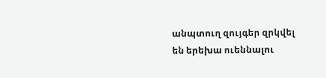անպտուղ զույգեր զրկվել են երեխա ուեննալու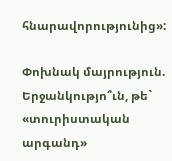հնարավորությունից»:

Փոխնակ մայրություն. Երջանկությո՞ւն, թե` «տուրիստական արգանդ»